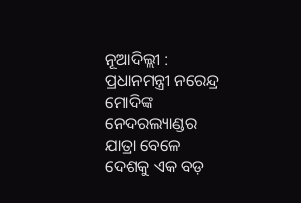ନୂଆଦିଲ୍ଲୀ : ପ୍ରଧାନମନ୍ତ୍ରୀ ନରେନ୍ଦ୍ର ମୋଦିଙ୍କ ନେଦରଲ୍ୟାଣ୍ଡର ଯାତ୍ରା ବେଳେ ଦେଶକୁ ଏକ ବଡ଼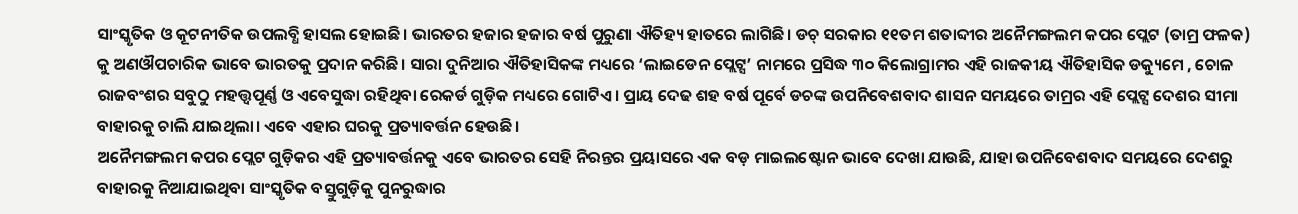ସାଂସ୍କୃତିକ ଓ କୂଟନୀତିକ ଉପଲବ୍ଧି ହାସଲ ହୋଇଛି। ଭାରତର ହଜାର ହଜାର ବର୍ଷ ପୁରୁଣା ଐତିହ୍ୟ ହାତରେ ଲାଗିଛି। ଡଚ୍ ସରକାର ୧୧ତମ ଶତାବ୍ଦୀର ଅନୈମଙ୍ଗଲମ କପର ପ୍ଲେଟ (ତାମ୍ର ଫଳକ) କୁ ଅଣଔପଚାରିକ ଭାବେ ଭାରତକୁ ପ୍ରଦାନ କରିଛି। ସାରା ଦୁନିଆର ଐତିହାସିକଙ୍କ ମଧ୍ୟରେ ‘ଲାଇଡେନ ପ୍ଲେଟ୍ସ’ ନାମରେ ପ୍ରସିଦ୍ଧ ୩୦ କିଲୋଗ୍ରାମର ଏହି ରାଜକୀୟ ଐତିହାସିକ ଡକ୍ୟୁମେ , ଚୋଳ ରାଜବଂଶର ସବୁଠୁ ମହତ୍ତ୍ୱପୂର୍ଣ୍ଣ ଓ ଏବେସୁଦ୍ଧା ରହିଥିବା ରେକର୍ଡ ଗୁଡ଼ିକ ମଧ୍ୟରେ ଗୋଟିଏ। ପ୍ରାୟ ଦେଢ ଶହ ବର୍ଷ ପୂର୍ବେ ଡଚଙ୍କ ଉପନିବେଶବାଦ ଶାସନ ସମୟରେ ତାମ୍ରର ଏହି ପ୍ଲେଟ୍ସ ଦେଶର ସୀମା ବାହାରକୁ ଚାଲି ଯାଇଥିଲା। ଏବେ ଏହାର ଘରକୁ ପ୍ରତ୍ୟାବର୍ତ୍ତନ ହେଉଛି।
ଅନୈମଙ୍ଗଲମ କପର ପ୍ଲେଟ ଗୁଡ଼ିକର ଏହି ପ୍ରତ୍ୟାବର୍ତ୍ତନକୁ ଏବେ ଭାରତର ସେହି ନିରନ୍ତର ପ୍ରୟାସରେ ଏକ ବଡ଼ ମାଇଲଷ୍ଟୋନ ଭାବେ ଦେଖା ଯାଉଛି, ଯାହା ଉପନିବେଶବାଦ ସମୟରେ ଦେଶରୁ ବାହାରକୁ ନିଆଯାଇଥିବା ସାଂସ୍କୃତିକ ବସ୍ତୁଗୁଡ଼ିକୁ ପୁନରୁଦ୍ଧାର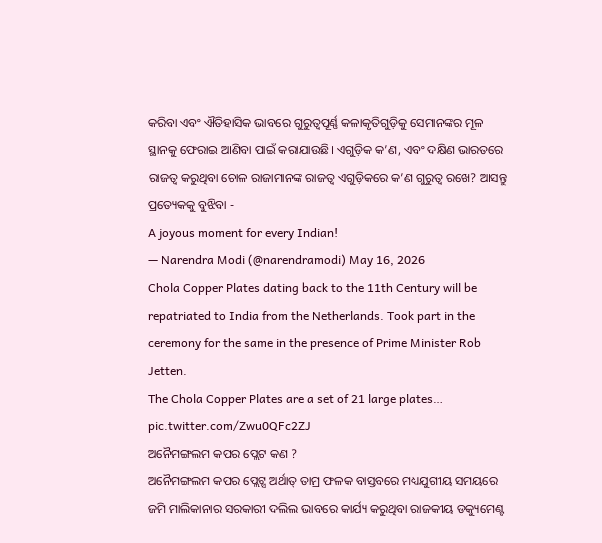କରିବା ଏବଂ ଐତିହାସିକ ଭାବରେ ଗୁରୁତ୍ୱପୂର୍ଣ୍ଣ କଳାକୃତିଗୁଡ଼ିକୁ ସେମାନଙ୍କର ମୂଳ ସ୍ଥାନକୁ ଫେରାଇ ଆଣିବା ପାଇଁ କରାଯାଉଛି। ଏଗୁଡ଼ିକ କ’ଣ, ଏବଂ ଦକ୍ଷିଣ ଭାରତରେ ରାଜତ୍ୱ କରୁଥିବା ଚୋଳ ରାଜାମାନଙ୍କ ରାଜତ୍ୱ ଏଗୁଡ଼ିକରେ କ’ଣ ଗୁରୁତ୍ୱ ରଖେ? ଆସନ୍ତୁ ପ୍ରତ୍ୟେକକୁ ବୁଝିବା -
A joyous moment for every Indian!
— Narendra Modi (@narendramodi) May 16, 2026
Chola Copper Plates dating back to the 11th Century will be repatriated to India from the Netherlands. Took part in the ceremony for the same in the presence of Prime Minister Rob Jetten.
The Chola Copper Plates are a set of 21 large plates… pic.twitter.com/Zwu0QFc2ZJ
ଅନୈମଙ୍ଗଲମ କପର ପ୍ଲେଟ କଣ ?
ଅନୈମଙ୍ଗଲମ କପର ପ୍ଲେଟ୍ସ ଅର୍ଥାତ୍ ତାମ୍ର ଫଳକ ବାସ୍ତବରେ ମଧ୍ୟଯୁଗୀୟ ସମୟରେ ଜମି ମାଲିକାନାର ସରକାରୀ ଦଲିଲ ଭାବରେ କାର୍ଯ୍ୟ କରୁଥିବା ରାଜକୀୟ ଡକ୍ୟୁମେଣ୍ଟ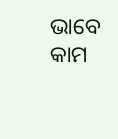ଭାବେ କାମ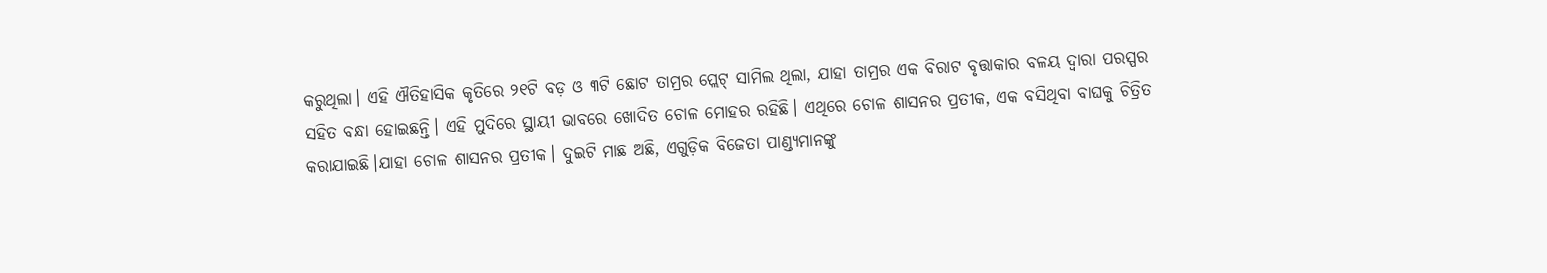କରୁଥିଲା। ଏହି ଐତିହାସିକ କୃତିରେ ୨୧ଟି ବଡ଼ ଓ ୩ଟି ଛୋଟ ତାମ୍ରର ପ୍ଲେଟ୍ ସାମିଲ ଥିଲା, ଯାହା ତାମ୍ରର ଏକ ବିରାଟ ବୃତ୍ତାକାର ବଳୟ ଦ୍ୱାରା ପରସ୍ପର ସହିତ ବନ୍ଧା ହୋଇଛନ୍ତି। ଏହି ମୁଦିରେ ସ୍ଥାୟୀ ଭାବରେ ଖୋଦିତ ଚୋଳ ମୋହର ରହିଛି। ଏଥିରେ ଚୋଳ ଶାସନର ପ୍ରତୀକ, ଏକ ବସିଥିବା ବାଘକୁ ଚିତ୍ରିତ କରାଯାଇଛି।ଯାହା ଚୋଳ ଶାସନର ପ୍ରତୀକ। ଦୁଇଟି ମାଛ ଅଛି, ଏଗୁଡ଼ିକ ବିଜେତା ପାଣ୍ଡ୍ୟମାନଙ୍କୁ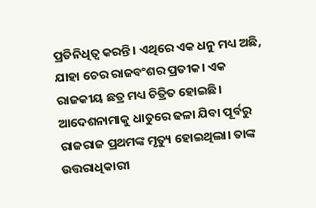ପ୍ରତିନିଧିତ୍ୱ କରନ୍ତି। ଏଥିରେ ଏକ ଧନୁ ମଧ୍ୟ ଅଛି, ଯାହା ଚେର ରାଜବଂଶର ପ୍ରତୀକ। ଏକ ରାଜକୀୟ ଛତ୍ର ମଧ୍ୟ ଚିତ୍ରିତ ହୋଇଛି।
ଆଦେଶନାମାକୁ ଧାତୁରେ ଢଳା ଯିବା ପୂର୍ବରୁ ରାଜରାଜ ପ୍ରଥମଙ୍କ ମୃତ୍ୟୁ ହୋଇଥିଲା। ତାଙ୍କ ଉତ୍ତରାଧିକାରୀ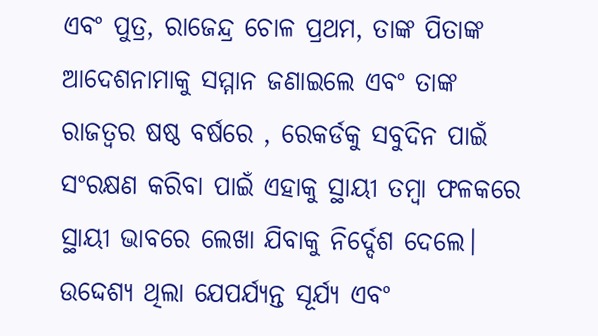ଏବଂ ପୁତ୍ର, ରାଜେନ୍ଦ୍ର ଚୋଳ ପ୍ରଥମ, ତାଙ୍କ ପିତାଙ୍କ ଆଦେଶନାମାକୁ ସମ୍ମାନ ଜଣାଇଲେ ଏବଂ ତାଙ୍କ ରାଜତ୍ୱର ଷଷ୍ଠ ବର୍ଷରେ , ରେକର୍ଡକୁ ସବୁଦିନ ପାଇଁ ସଂରକ୍ଷଣ କରିବା ପାଇଁ ଏହାକୁ ସ୍ଥାୟୀ ତମ୍ବା ଫଳକରେ ସ୍ଥାୟୀ ଭାବରେ ଲେଖା ଯିବାକୁ ନିର୍ଦ୍ଦେଶ ଦେଲେ। ଉଦ୍ଦେଶ୍ୟ ଥିଲା ଯେପର୍ଯ୍ୟନ୍ତ ସୂର୍ଯ୍ୟ ଏବଂ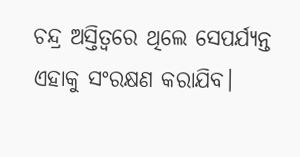ଚନ୍ଦ୍ର ଅସ୍ତିତ୍ୱରେ ଥିଲେ ସେପର୍ଯ୍ୟନ୍ତ ଏହାକୁ ସଂରକ୍ଷଣ କରାଯିବ।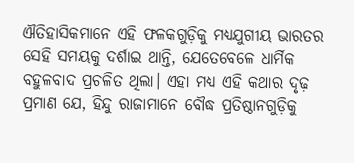ଐତିହାସିକମାନେ ଏହି ଫଳକଗୁଡ଼ିକୁ ମଧ୍ୟଯୁଗୀୟ ଭାରତର ସେହି ସମୟକୁ ଦର୍ଶାଇ ଥାନ୍ତି, ଯେତେବେଳେ ଧାର୍ମିକ ବହୁଳବାଦ ପ୍ରଚଳିତ ଥିଲା। ଏହା ମଧ୍ୟ ଏହି କଥାର ଦୃଢ଼ ପ୍ରମାଣ ଯେ, ହିନ୍ଦୁ ରାଜାମାନେ ବୌଦ୍ଧ ପ୍ରତିଷ୍ଠାନଗୁଡ଼ିକୁ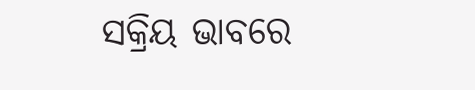ସକ୍ରିୟ ଭାବରେ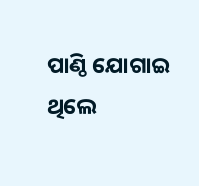ପାଣ୍ଠି ଯୋଗାଇ ଥିଲେ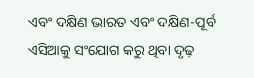ଏବଂ ଦକ୍ଷିଣ ଭାରତ ଏବଂ ଦକ୍ଷିଣ-ପୂର୍ବ ଏସିଆକୁ ସଂଯୋଗ କରୁ ଥିବା ଦୃଢ଼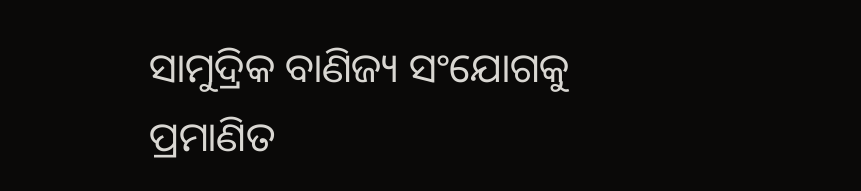ସାମୁଦ୍ରିକ ବାଣିଜ୍ୟ ସଂଯୋଗକୁ ପ୍ରମାଣିତ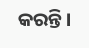କରନ୍ତି।